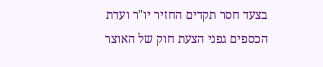בצעד חסר תקדים החזיר יו"ר ועדת הכספים גפני הצעת חוק של האוצר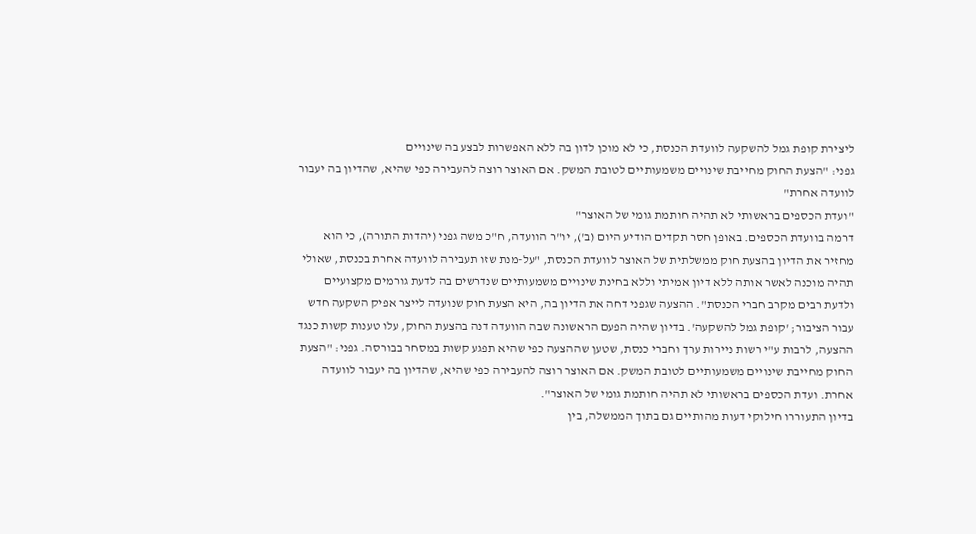ליצירת קופת גמל להשקעה לוועדת הכנסת, כי לא מוכן לדון בה ללא האפשרות לבצע בה שינויים
גפני: "הצעת החוק מחייבת שינויים משמעותיים לטובת המשק. אם האוצר רוצה להעבירה כפי שהיא, שהדיון בה יעבור לוועדה אחרת"
"ועדת הכספים בראשותי לא תהיה חותמת גומי של האוצר"
דרמה בוועדת הכספים. באופן חסר תקדים הודיע היום (ב'), יו"ר הוועדה, ח"כ משה גפני (יהדות התורה), כי הוא מחזיר את הדיון בהצעת חוק ממשלתית של האוצר לוועדת הכנסת, "על-מנת שזו תעבירה לוועדה אחרת בכנסת, שאולי תהיה מוכנה לאשר אותה ללא דיון אמיתי וללא בחינת שינויים משמעותיים שנדרשים בה לדעת גורמים מקצועיים ולדעת רבים מקרב חברי הכנסת". ההצעה שגפני דחה את הדיון בה, היא הצעת חוק שנועדה לייצר אפיק השקעה חדש עבור הציבור; 'קופת גמל להשקעה'. בדיון שהיה הפעם הראשונה שבה הוועדה דנה בהצעת החוק, עלו טענות קשות כנגד ההצעה, לרבות ע"י רשות ניירות ערך וחברי כנסת, שטען שההצעה כפי שהיא תפגע קשות במסחר בבורסה. גפני: "הצעת החוק מחייבת שינויים משמעותיים לטובת המשק. אם האוצר רוצה להעבירה כפי שהיא, שהדיון בה יעבור לוועדה אחרת. ועדת הכספים בראשותי לא תהיה חותמת גומי של האוצר".
בדיון התעוררו חילוקי דעות מהותיים גם בתוך הממשלה, בין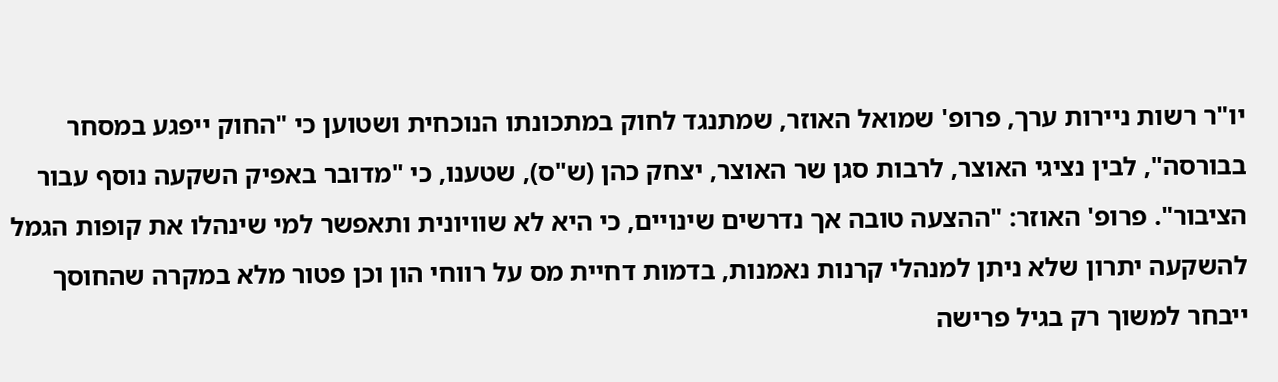יו"ר רשות ניירות ערך, פרופ' שמואל האוזר, שמתנגד לחוק במתכונתו הנוכחית ושטוען כי "החוק ייפגע במסחר בבורסה", לבין נציגי האוצר, לרבות סגן שר האוצר, יצחק כהן (ש"ס), שטענו, כי "מדובר באפיק השקעה נוסף עבור הציבור". פרופ' האוזר: "ההצעה טובה אך נדרשים שינויים, כי היא לא שוויונית ותאפשר למי שינהלו את קופות הגמל להשקעה יתרון שלא ניתן למנהלי קרנות נאמנות, בדמות דחיית מס על רווחי הון וכן פטור מלא במקרה שהחוסך ייבחר למשוך רק בגיל פרישה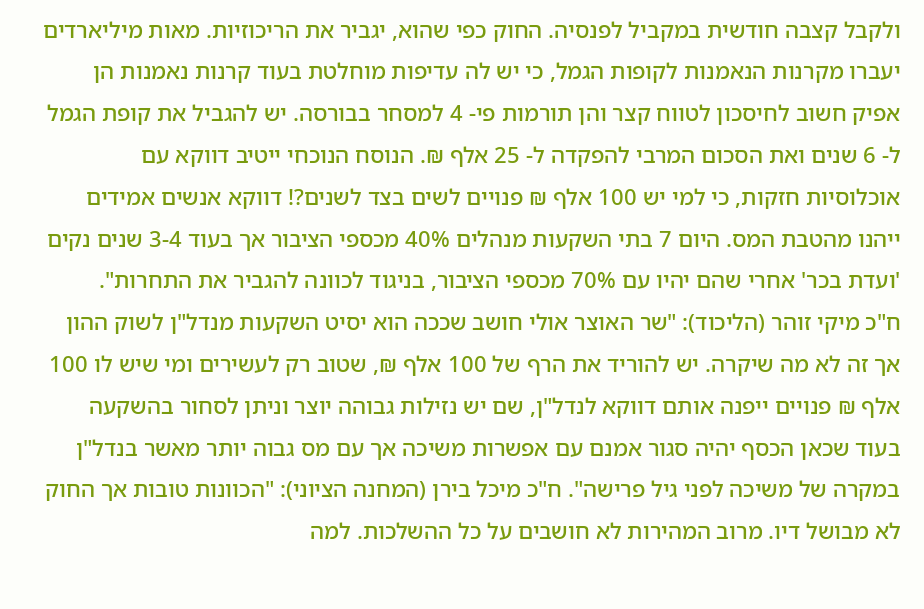ולקבל קצבה חודשית במקביל לפנסיה. החוק כפי שהוא, יגביר את הריכוזיות. מאות מיליארדים יעברו מקרנות הנאמנות לקופות הגמל, כי יש לה עדיפות מוחלטת בעוד קרנות נאמנות הן אפיק חשוב לחיסכון לטווח קצר והן תורמות פי- 4 למסחר בבורסה. יש להגביל את קופת הגמל ל- 6 שנים ואת הסכום המרבי להפקדה ל- 25 אלף ₪. הנוסח הנוכחי ייטיב דווקא עם אוכלוסיות חזקות, כי למי יש 100 אלף ₪ פנויים לשים בצד לשנים?! דווקא אנשים אמידים ייהנו מהטבת המס. היום 7 בתי השקעות מנהלים 40% מכספי הציבור אך בעוד 3-4 שנים נקים 'ועדת בכר' אחרי שהם יהיו עם 70% מכספי הציבור, בניגוד לכוונה להגביר את התחרות".
ח"כ מיקי זוהר (הליכוד): "שר האוצר אולי חושב שככה הוא יסיט השקעות מנדל"ן לשוק ההון אך זה לא מה שיקרה. יש להוריד את הרף של 100 אלף ₪, שטוב רק לעשירים ומי שיש לו 100 אלף ₪ פנויים ייפנה אותם דווקא לנדל"ן, שם יש נזילות גבוהה יוצר וניתן לסחור בהשקעה בעוד שכאן הכסף יהיה סגור אמנם עם אפשרות משיכה אך עם מס גבוה יותר מאשר בנדל"ן במקרה של משיכה לפני גיל פרישה". ח"כ מיכל בירן (המחנה הציוני): "הכוונות טובות אך החוק לא מבושל דיו. מרוב המהירות לא חושבים על כל ההשלכות. למה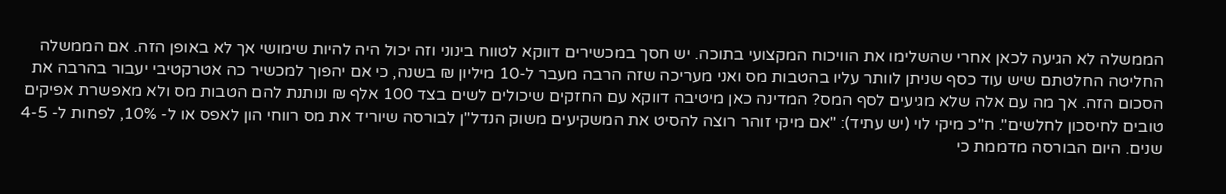הממשלה לא הגיעה לכאן אחרי שהשלימו את הוויכוח המקצועי בתוכה. יש חסך במכשירים דווקא לטווח בינוני וזה יכול היה להיות שימושי אך לא באופן הזה. אם הממשלה החליטה החלטתם שיש עוד כסף שניתן לוותר עליו בהטבות מס ואני מעריכה שזה הרבה מעבר ל-10 מיליון ₪ בשנה, כי אם יהפוך למכשיר כה אטרקטיבי יעבור בהרבה את הסכום הזה. אך מה עם אלה שלא מגיעים לסף המס? המדינה כאן מיטיבה דווקא עם החזקים שיכולים לשים בצד 100 אלף ₪ ונותנת להם הטבות מס ולא מאפשרת אפיקים טובים לחיסכון לחלשים". ח"כ מיקי לוי (יש עתיד): "אם מיקי זוהר רוצה להסיט את המשקיעים משוק הנדל"ן לבורסה שיוריד את מס רווחי הון לאפס או ל- 10%, לפחות ל- 4-5 שנים. היום הבורסה מדממת כי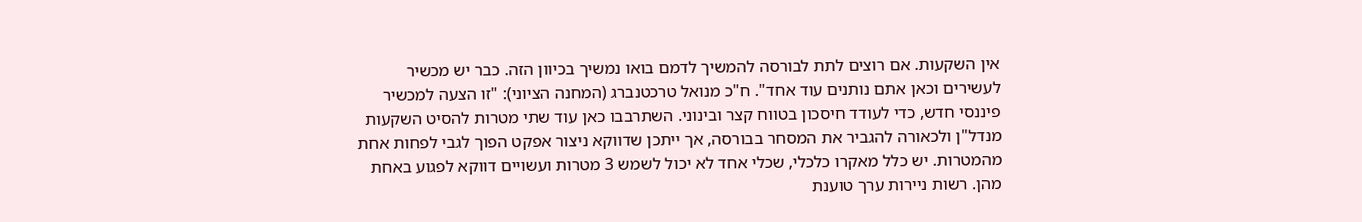אין השקעות. אם רוצים לתת לבורסה להמשיך לדמם בואו נמשיך בכיוון הזה. כבר יש מכשיר לעשירים וכאן אתם נותנים עוד אחד". ח"כ מנואל טרכטנברג (המחנה הציוני): "זו הצעה למכשיר פיננסי חדש, כדי לעודד חיסכון בטווח קצר ובינוני. השתרבבו כאן עוד שתי מטרות להסיט השקעות מנדל"ן ולכאורה להגביר את המסחר בבורסה, אך ייתכן שדווקא ניצור אפקט הפוך לגבי לפחות אחת מהמטרות. יש כלל מאקרו כלכלי, שכלי אחד לא יכול לשמש 3 מטרות ועשויים דווקא לפגוע באחת מהן. רשות ניירות ערך טוענת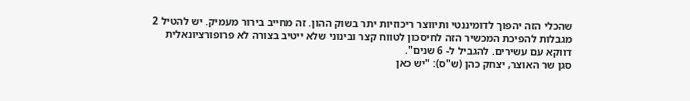שהכלי הזה יהפוך לדומיננטי ותיווצר ריכוזיות יתר בשוק ההון. זה מחייב בירור מעמיק. יש להטיל 2 מגבלות להפיכת המכשיר הזה לחיסכון לטווח קצר ובינוני שלא ייטיב בצורה לא פרופורציונאלית דווקא עם עשירים. להגביל ל- 6 שנים".
סגן שר האוצר, יצחק כהן (ש"ס): "יש כאן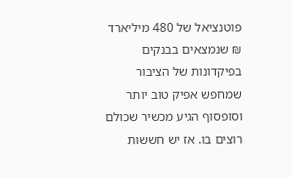פוטנציאל של 480 מיליארד ₪ שנמצאים בבנקים בפיקדונות של הציבור שמחפש אפיק טוב יותר וסופסוף הגיע מכשיר שכולם רוצים בו. אז יש חששות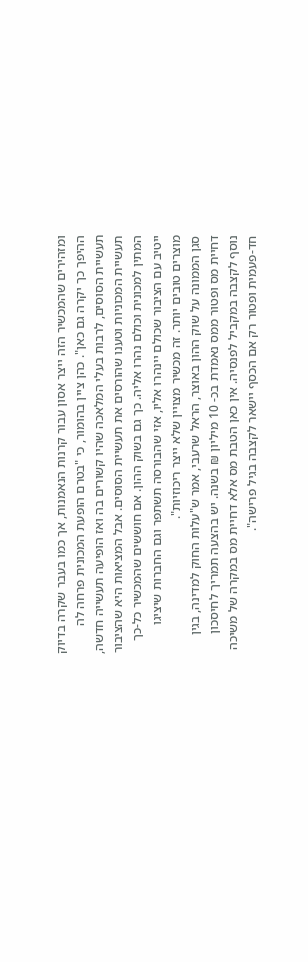ומזהירים שהמכשיר הזה ייצר אסון עבור קרנות הנאמנות, אך כמו בעבר שקרה בדיוק ההיפך כך יקרה גם כאן". כהן ציין בהומור, כי "בטרם הופעת המכונית פרחה לה תעשיית הסוסים, לרבות בעלי המלאכה שהיו קשורים בה ואז הופיעה תעשייה חדשה, תעשיית המכוניות וטענו שהורסים את תעשיית הסוסים. אבל המציאות היא שהציבור המתין למכונית וכולם נהרו אליה. כך גם בשוק ההון. אם חוששים שהמכשיר כל-כך ייטיב עם הציבור שכולם יינהרו אליו, אזי שהבורסה תשתפר וגם החברות שיציגו מוצרים טובים יותר. זה מכשיר מצויין שלא ייצר ריכוזיות".
סגן הממונה על שוק ההון באוצר, הראל שרעבי, אמר ש"עלות החוק למדינה, בגין דחיית מס ופטור ממס נאמדת בכ- 10 מיליון ₪ בשנה. יש בהצעה תמריך לחיסכון נוסף לקצבה במקביל לפנסיה. אין כאן הטבת מס אלא דחיית מס במקרה של משיכה חד-פעמית ופטור רק אם הכסף יישאר לקצבה בגיל פרישה".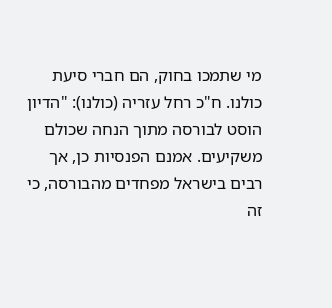מי שתמכו בחוק, הם חברי סיעת כולנו. ח"כ רחל עזריה (כולנו): "הדיון הוסט לבורסה מתוך הנחה שכולם משקיעים. אמנם הפנסיות כן, אך רבים בישראל מפחדים מהבורסה, כי זה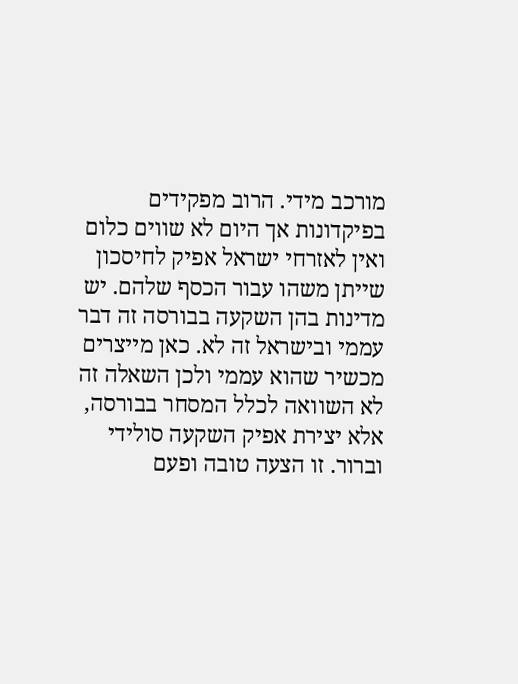מורכב מידי. הרוב מפקידים בפיקדונות אך היום לא שווים כלום ואין לאזרחי ישראל אפיק לחיסכון שייתן משהו עבור הכסף שלהם. יש מדינות בהן השקעה בבורסה זה דבר עממי ובישראל זה לא. כאן מייצרים מכשיר שהוא עממי ולכן השאלה זה לא השוואה לכלל המסחר בבורסה, אלא יצירת אפיק השקעה סולידי וברור. זו הצעה טובה ופעם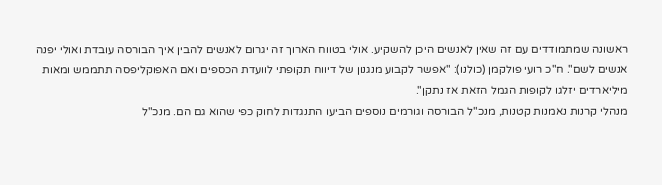ראשונה שמתמודדים עם זה שאין לאנשים היכן להשקיע. אולי בטווח הארוך זה יגרום לאנשים להבין איך הבורסה עובדת ואולי יפנה אנשים לשם". ח"כ רועי פולקמן (כולנו): "אפשר לקבוע מנגנון של דיווח תקופתי לוועדת הכספים ואם האפוקליפסה תתממש ומאות מיליארדים יזלגו לקופות הגמל הזאת אז נתקן".
מנהלי קרנות נאמנות קטנות, מנכ"ל הבורסה וגורמים נוספים הביעו התנגדות לחוק כפי שהוא גם הם. מנכ"ל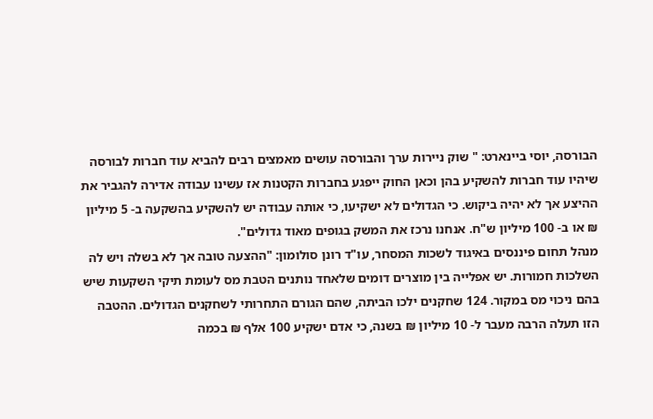הבורסה, יוסי ביינארט: " שוק ניירות ערך והבורסה עושים מאמצים רבים להביא עוד חברות לבורסה שיהיו עוד חברות להשקיע בהן וכאן החוק ייפגע בחברות הקטנות אז עשינו עבודה אדירה להגביר את ההיצע אך לא יהיה ביקוש. כי הגדולים לא ישקיעו, כי אותה עבודה יש להשקיע בהשקעה ב- 5 מיליון ₪ או ב- 100 מיליון ש"ח. אנחנו נרכז את המשק בגופים מאוד גדולים".
מנהל תחום פיננסים באיגוד לשכות המסחר, עו"ד רונן סולומון: "ההצעה טובה אך לא בשלה ויש לה השלכות חמורות. יש אפלייה בין מוצרים דומים שלאחד נותנים הטבת מס לעומת תיקי השקעות שיש בהם ניכוי מס במקור. 124 שחקנים ילכו הביתה, שהם הגורם התחרותי לשחקנים הגדולים. ההטבה הזו תעלה הרבה מעבר ל- 10 מיליון ₪ בשנה, כי אדם ישקיע 100 אלף ₪ בכמה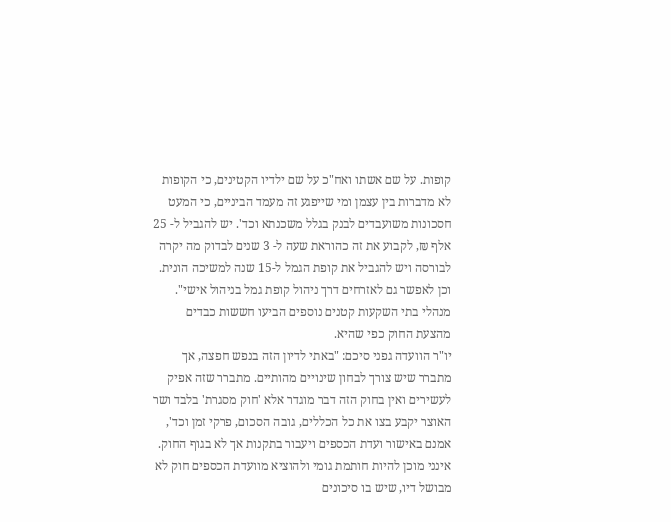קופות. על שם אשתו ואח"כ על שם ילדיו הקטינים, כי הקופות לא מדברות בין עצמן ומי שייפגע זה מעמד הביניים, כי המעט חסכונות משועבדים לבנק בגלל משכנתא וכד'. יש להגביל ל- 25 אלף ₪, לקבוע את זה כהוראת שעה ל- 3 שנים לבדוק מה יקרה לבורסה ויש להגביל את קופת הגמל ל-15 שנה למשיכה הונית. וכן לאפשר גם לאזרחים דרך ניהול קופת גמל בניהול אישי". מנהלי בתי השקעות קטנים נוספים הביעו חששות כבדים מהצעת החוק כפי שהיא.
יו"ר הוועדה גפני סיכם: "באתי לדיון הזה בנפש חפצה, אך מתברר שיש צורך לבחון שינויים מהותיים. מתברר שזה אפיק לעשירים ואין בחוק הזה דבר מוגדר אלא 'חוק מסגרת' בלבד ושר האוצר יקבע בצו את כל הכללים, גובה הסכום, פרקי זמן וכד', אמנם באישור ועדת הכספים ויעבור בתקנות אך לא בגוף החוק. אינני מוכן להיות חותמת גומי ולהוציא מוועדת הכספים חוק לא מבושל דיו, שיש בו סיכונים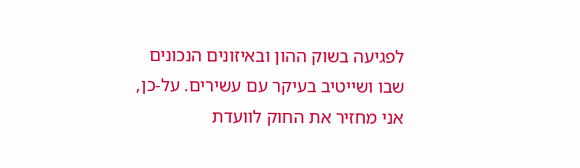לפגיעה בשוק ההון ובאיזונים הנכונים שבו ושייטיב בעיקר עם עשירים. על-כן, אני מחזיר את החוק לוועדת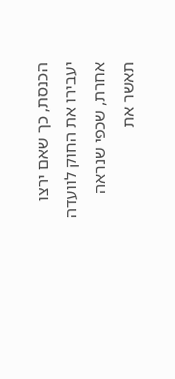הכנסת, כך שאם ירצו יעבירו את החוק לוועדה אחרת, שכפי שנראה תאשר את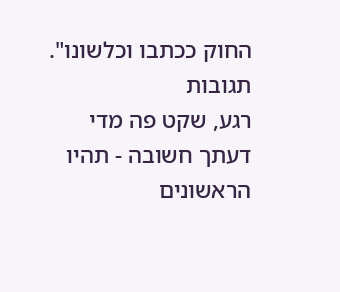החוק ככתבו וכלשונו".
תגובות
רגע, שקט פה מדי
דעתך חשובה - תהיו הראשונים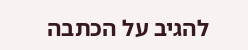להגיב על הכתבה